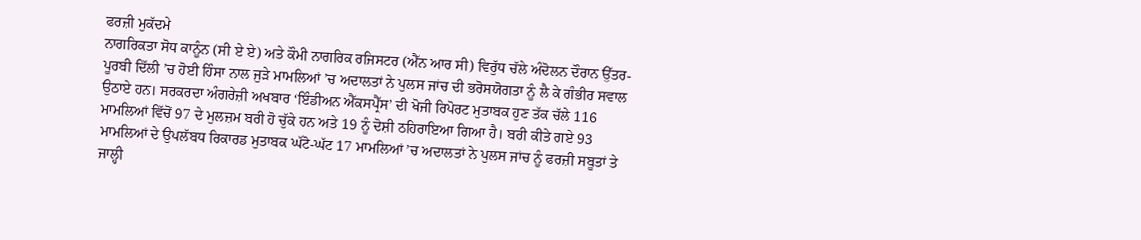ਫਰਜ਼ੀ ਮੁਕੱਦਮੇ
ਨਾਗਰਿਕਤਾ ਸੋਧ ਕਾਨੂੰਨ (ਸੀ ਏ ਏ) ਅਤੇ ਕੌਮੀ ਨਾਗਰਿਕ ਰਜਿਸਟਰ (ਐੱਨ ਆਰ ਸੀ) ਵਿਰੁੱਧ ਚੱਲੇ ਅੰਦੋਲਨ ਦੌਰਾਨ ਉੱਤਰ-ਪੂਰਬੀ ਦਿੱਲੀ ’ਚ ਹੋਈ ਹਿੰਸਾ ਨਾਲ ਜੁੜੇ ਮਾਮਲਿਆਂ ’ਚ ਅਦਾਲਤਾਂ ਨੇ ਪੁਲਸ ਜਾਂਚ ਦੀ ਭਰੋਸਯੋਗਤਾ ਨੂੰ ਲੈ ਕੇ ਗੰਭੀਰ ਸਵਾਲ ਉਠਾਏ ਹਨ। ਸਰਕਰਦਾ ਅੰਗਰੇਜ਼ੀ ਅਖਬਾਰ ‘ਇੰਡੀਅਨ ਐੱਕਸਪ੍ਰੈੱਸ’ ਦੀ ਖੋਜੀ ਰਿਪੋਰਟ ਮੁਤਾਬਕ ਹੁਣ ਤੱਕ ਚੱਲੇ 116 ਮਾਮਲਿਆਂ ਵਿੱਚੋਂ 97 ਦੇ ਮੁਲਜ਼ਮ ਬਰੀ ਹੋ ਚੁੱਕੇ ਹਨ ਅਤੇ 19 ਨੂੰ ਦੋਸ਼ੀ ਠਹਿਰਾਇਆ ਗਿਆ ਹੈ। ਬਰੀ ਕੀਤੇ ਗਏ 93 ਮਾਮਲਿਆਂ ਦੇ ਉਪਲੱਬਧ ਰਿਕਾਰਡ ਮੁਤਾਬਕ ਘੱਟੋ-ਘੱਟ 17 ਮਾਮਲਿਆਂ ’ਚ ਅਦਾਲਤਾਂ ਨੇ ਪੁਲਸ ਜਾਂਚ ਨੂੰ ਫਰਜ਼ੀ ਸਬੂਤਾਂ ਤੇ ਜਾਲ੍ਹੀ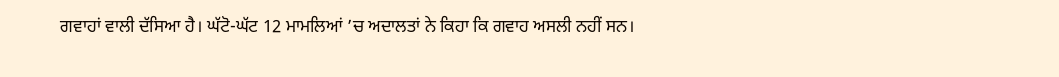ਗਵਾਹਾਂ ਵਾਲੀ ਦੱਸਿਆ ਹੈ। ਘੱਟੋ-ਘੱਟ 12 ਮਾਮਲਿਆਂ ’ਚ ਅਦਾਲਤਾਂ ਨੇ ਕਿਹਾ ਕਿ ਗਵਾਹ ਅਸਲੀ ਨਹੀਂ ਸਨ।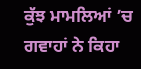ਕੁੱਝ ਮਾਮਲਿਆਂ ’ਚ ਗਵਾਹਾਂ ਨੇ ਕਿਹਾ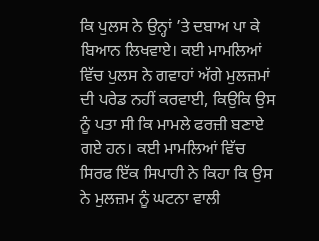ਕਿ ਪੁਲਸ ਨੇ ਉਨ੍ਹਾਂ ’ਤੇ ਦਬਾਅ ਪਾ ਕੇ ਬਿਆਨ ਲਿਖਵਾਏ। ਕਈ ਮਾਮਲਿਆਂ ਵਿੱਚ ਪੁਲਸ ਨੇ ਗਵਾਹਾਂ ਅੱਗੇ ਮੁਲਜ਼ਮਾਂ ਦੀ ਪਰੇਡ ਨਹੀਂ ਕਰਵਾਈ, ਕਿਉਕਿ ਉਸ ਨੂੰ ਪਤਾ ਸੀ ਕਿ ਮਾਮਲੇ ਫਰਜ਼ੀ ਬਣਾਏ ਗਏ ਹਨ। ਕਈ ਮਾਮਲਿਆਂ ਵਿੱਚ ਸਿਰਫ ਇੱਕ ਸਿਪਾਹੀ ਨੇ ਕਿਹਾ ਕਿ ਉਸ ਨੇ ਮੁਲਜ਼ਮ ਨੂੰ ਘਟਨਾ ਵਾਲੀ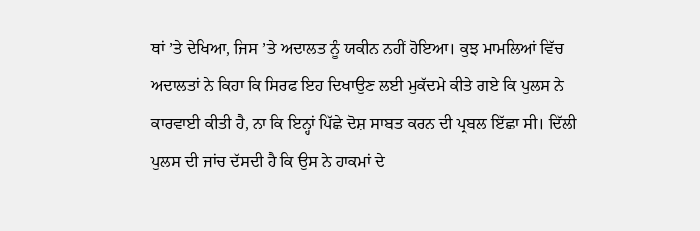ਥਾਂ ’ਤੇ ਦੇਖਿਆ, ਜਿਸ ’ਤੇ ਅਦਾਲਤ ਨੂੰ ਯਕੀਨ ਨਹੀਂ ਹੋਇਆ। ਕੁਝ ਮਾਮਲਿਆਂ ਵਿੱਚ ਅਦਾਲਤਾਂ ਨੇ ਕਿਹਾ ਕਿ ਸਿਰਫ ਇਹ ਦਿਖਾਉਣ ਲਈ ਮੁਕੱਦਮੇ ਕੀਤੇ ਗਏ ਕਿ ਪੁਲਸ ਨੇ ਕਾਰਵਾਈ ਕੀਤੀ ਹੈ, ਨਾ ਕਿ ਇਨ੍ਹਾਂ ਪਿੱਛੇ ਦੋਸ਼ ਸਾਬਤ ਕਰਨ ਦੀ ਪ੍ਰਬਲ ਇੱਛਾ ਸੀ। ਦਿੱਲੀ ਪੁਲਸ ਦੀ ਜਾਂਚ ਦੱਸਦੀ ਹੈ ਕਿ ਉਸ ਨੇ ਹਾਕਮਾਂ ਦੇ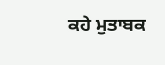ਕਹੇ ਮੁਤਾਬਕ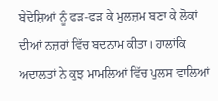ਬੇਦੋਸ਼ਿਆਂ ਨੂੰ ਫੜ-ਫੜ ਕੇ ਮੁਲਜ਼ਮ ਬਣਾ ਕੇ ਲੋਕਾਂ ਦੀਆਂ ਨਜ਼ਰਾਂ ਵਿੱਚ ਬਦਨਾਮ ਕੀਤਾ। ਹਾਲਾਂਕਿ ਅਦਾਲਤਾਂ ਨੇ ਕੁਝ ਮਾਮਲਿਆਂ ਵਿੱਚ ਪੁਲਸ ਵਾਲਿਆਂ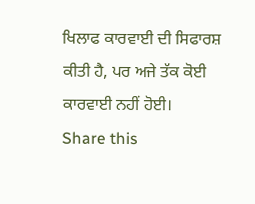ਖਿਲਾਫ ਕਾਰਵਾਈ ਦੀ ਸਿਫਾਰਸ਼ ਕੀਤੀ ਹੈ, ਪਰ ਅਜੇ ਤੱਕ ਕੋਈ ਕਾਰਵਾਈ ਨਹੀਂ ਹੋਈ।
Share this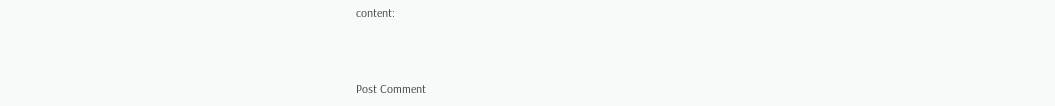content:



Post Comment